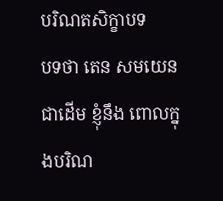បរិណតសិក្ខាបទ
បទថា តេន សមយេន ជាដើម ខ្ញុំនឹង ពោលក្នុងបរិណ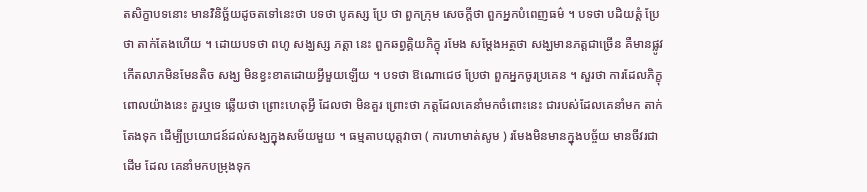តសិក្ខាបទនោះ មានវិនិច្ឆ័យដូចតទៅនេះថា បទថា បូគស្ស ប្រែ ថា ពួកក្រុម សេចក្តីថា ពួកអ្នកបំពេញធម៌ ។ បទថា បដិយត្តំ ប្រែថា តាក់តែងហើយ ។ ដោយបទថា ពហូ សង្ឃស្ស ភត្តា នេះ ពួកឆព្វគ្គិយភិក្ខុ រមែង សម្តែងអត្ថថា សង្ឃមានភត្តជាច្រើន គឺមានផ្លូវកើតលាភមិនមែនតិច សង្ឃ មិនខ្វះខាតដោយអ្វីមួយឡើយ ។ បទថា ឱណោជេថ ប្រែថា ពួកអ្នកចូរប្រគេន ។ សួរថា ការដែលភិក្ខុពោលយ៉ាងនេះ គួរឬទេ ឆ្លើយថា ព្រោះហេតុអ្វី ដែលថា មិនគួរ ព្រោះថា ភត្តដែលគេនាំមកចំពោះនេះ ជារបស់ដែលគេនាំមក តាក់តែងទុក ដើម្បីប្រយោជន៍ដល់សង្ឃក្នុងសម័យមួយ ។ ធម្មតាបយុត្តវាចា ( ការហាមាត់សូម ) រមែងមិនមានក្នុងបច្ច័យ មានចីវរជាដើម ដែល គេនាំមកបម្រុងទុក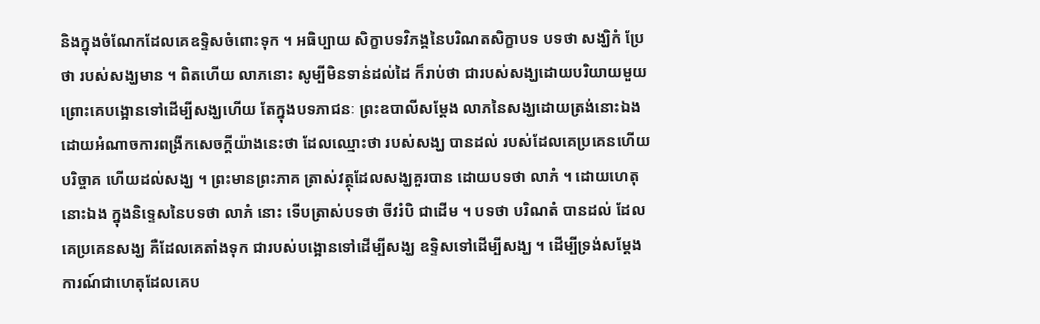និងក្នុងចំណែកដែលគេឧទ្ទិសចំពោះទុក ។ អធិប្បាយ សិក្ខាបទវិភង្គនៃបរិណតសិក្ខាបទ បទថា សង្ឃិកំ ប្រែថា របស់សង្ឃមាន ។ ពិតហើយ លាភនោះ សូម្បីមិនទាន់ដល់ដៃ ក៏រាប់ថា ជារបស់សង្ឃដោយបរិយាយមួយ ព្រោះគេបង្អោនទៅដើម្បីសង្ឃហើយ តែក្នុងបទភាជនៈ ព្រះឧបាលីសម្តែង លាភនៃសង្ឃដោយត្រង់នោះឯង ដោយអំណាចការពង្រីកសេចក្តីយ៉ាងនេះថា ដែលឈ្មោះថា របស់សង្ឃ បានដល់ របស់ដែលគេប្រគេនហើយ បរិច្ចាគ ហើយដល់សង្ឃ ។ ព្រះមានព្រះភាគ ត្រាស់វត្ថុដែលសង្ឃគួរបាន ដោយបទថា លាភំ ។ ដោយហេតុនោះឯង ក្នុងនិទ្ទេសនៃបទថា លាភំ នោះ ទើបត្រាស់បទថា ចីវរំបិ ជាដើម ។ បទថា បរិណតំ បានដល់ ដែលគេប្រគេនសង្ឃ គឺដែលគេតាំងទុក ជារបស់បង្អោនទៅដើម្បីសង្ឃ ឧទ្ទិសទៅដើម្បីសង្ឃ ។ ដើម្បីទ្រង់សម្តែង ការណ៍ជាហេតុដែលគេប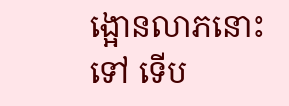ង្អោនលាភនោះទៅ ទើប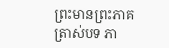ព្រះមានព្រះភាគ ត្រាស់បទ ភា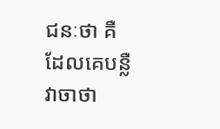ជនៈថា គឺ ដែលគេបន្លឺវាចាថា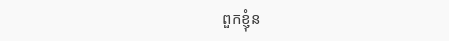ពួកខ្ញុំន